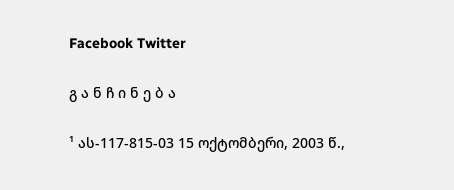Facebook Twitter

გ ა ნ ჩ ი ნ ე ბ ა

¹ ას-117-815-03 15 ოქტომბერი, 2003 წ.,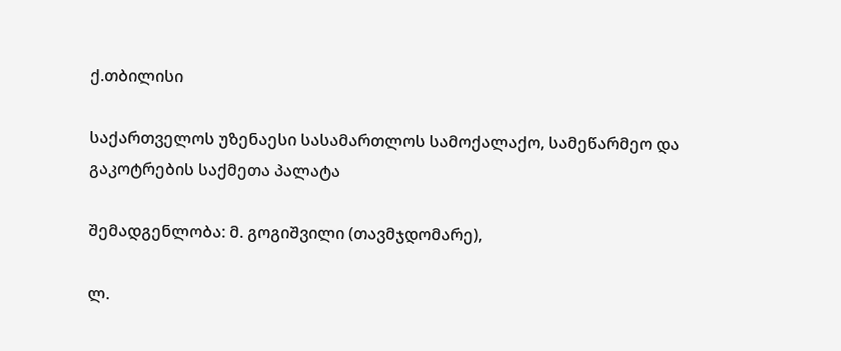ქ.თბილისი

საქართველოს უზენაესი სასამართლოს სამოქალაქო, სამეწარმეო და გაკოტრების საქმეთა პალატა

შემადგენლობა: მ. გოგიშვილი (თავმჯდომარე),

ლ.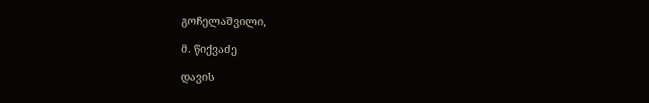გოჩელაშვილი,

მ. წიქვაძე

დავის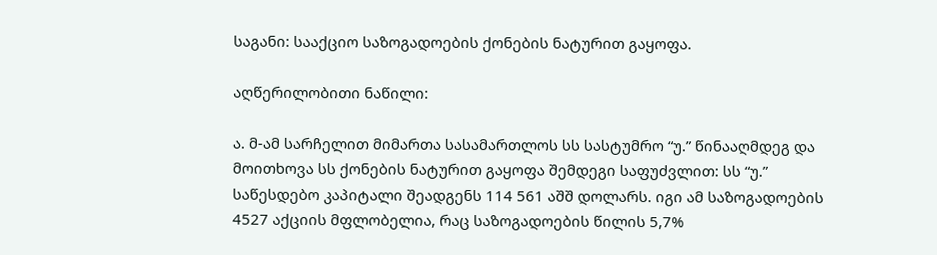საგანი: სააქციო საზოგადოების ქონების ნატურით გაყოფა.

აღწერილობითი ნაწილი:

ა. მ-ამ სარჩელით მიმართა სასამართლოს სს სასტუმრო “უ.” წინააღმდეგ და მოითხოვა სს ქონების ნატურით გაყოფა შემდეგი საფუძვლით: სს “უ.” საწესდებო კაპიტალი შეადგენს 114 561 აშშ დოლარს. იგი ამ საზოგადოების 4527 აქციის მფლობელია, რაც საზოგადოების წილის 5,7%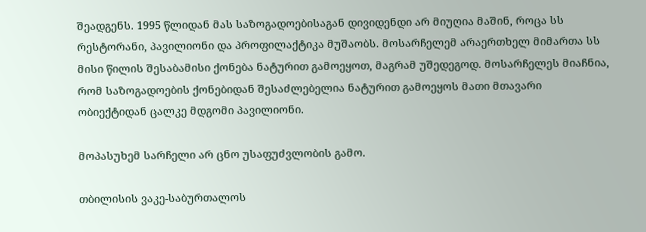შეადგენს. 1995 წლიდან მას საზოგადოებისაგან დივიდენდი არ მიუღია მაშინ, როცა სს რესტორანი, პავილიონი და პროფილაქტიკა მუშაობს. მოსარჩელემ არაერთხელ მიმართა სს მისი წილის შესაბამისი ქონება ნატურით გამოეყოთ, მაგრამ უშედეგოდ. მოსარჩელეს მიაჩნია, რომ საზოგადოების ქონებიდან შესაძლებელია ნატურით გამოეყოს მათი მთავარი ობიექტიდან ცალკე მდგომი პავილიონი.

მოპასუხემ სარჩელი არ ცნო უსაფუძვლობის გამო.

თბილისის ვაკე-საბურთალოს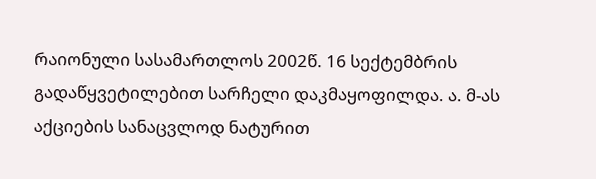რაიონული სასამართლოს 2002წ. 16 სექტემბრის გადაწყვეტილებით სარჩელი დაკმაყოფილდა. ა. მ-ას აქციების სანაცვლოდ ნატურით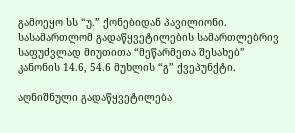გამოეყო სს “უ.” ქონებიდან პავილიონი. სასამართლომ გადაწყვეტილების სამართლებრივ საფუძვლად მიუთითა “მეწარმეთა შესახებ” კანონის 14.6, 54.6 მუხლის “გ” ქვეპუნქტი.

აღნიშნული გადაწყვეტილება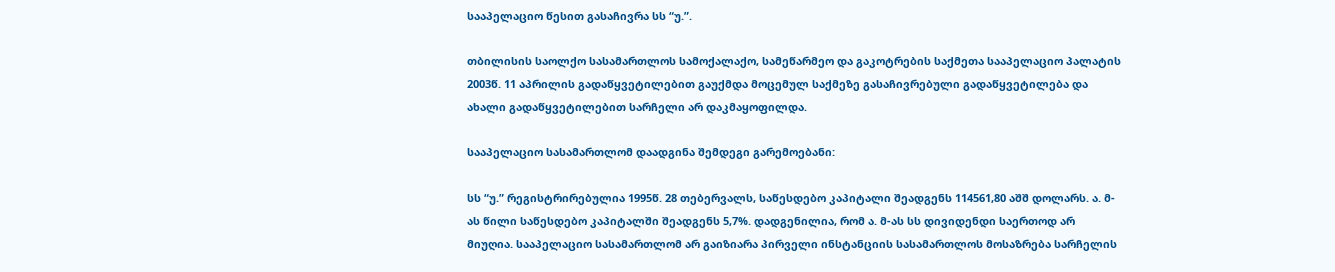სააპელაციო წესით გასაჩივრა სს “უ.”.

თბილისის საოლქო სასამართლოს სამოქალაქო, სამეწარმეო და გაკოტრების საქმეთა სააპელაციო პალატის 2003წ. 11 აპრილის გადაწყვეტილებით გაუქმდა მოცემულ საქმეზე გასაჩივრებული გადაწყვეტილება და ახალი გადაწყვეტილებით სარჩელი არ დაკმაყოფილდა.

სააპელაციო სასამართლომ დაადგინა შემდეგი გარემოებანი:

სს “უ.” რეგისტრირებულია 1995წ. 28 თებერვალს, საწესდებო კაპიტალი შეადგენს 114561,80 აშშ დოლარს. ა. მ-ას წილი საწესდებო კაპიტალში შეადგენს 5,7%. დადგენილია, რომ ა. მ-ას სს დივიდენდი საერთოდ არ მიუღია. სააპელაციო სასამართლომ არ გაიზიარა პირველი ინსტანციის სასამართლოს მოსაზრება სარჩელის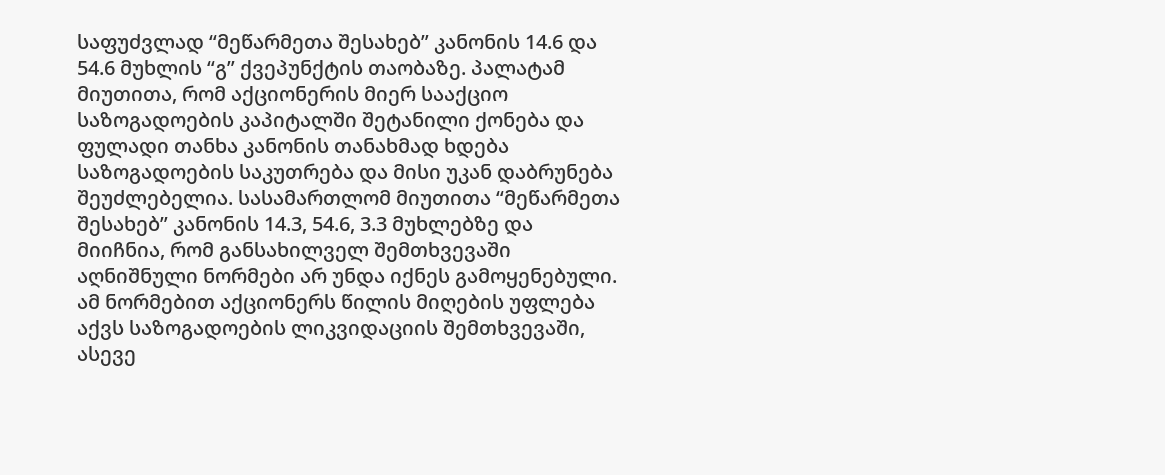საფუძვლად “მეწარმეთა შესახებ” კანონის 14.6 და 54.6 მუხლის “გ” ქვეპუნქტის თაობაზე. პალატამ მიუთითა, რომ აქციონერის მიერ სააქციო საზოგადოების კაპიტალში შეტანილი ქონება და ფულადი თანხა კანონის თანახმად ხდება საზოგადოების საკუთრება და მისი უკან დაბრუნება შეუძლებელია. სასამართლომ მიუთითა “მეწარმეთა შესახებ” კანონის 14.3, 54.6, 3.3 მუხლებზე და მიიჩნია, რომ განსახილველ შემთხვევაში აღნიშნული ნორმები არ უნდა იქნეს გამოყენებული. ამ ნორმებით აქციონერს წილის მიღების უფლება აქვს საზოგადოების ლიკვიდაციის შემთხვევაში, ასევე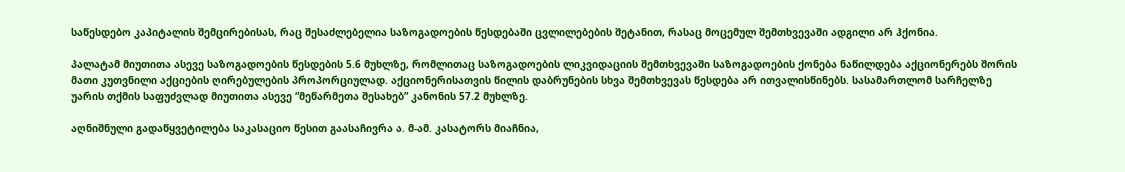საწესდებო კაპიტალის შემცირებისას, რაც შესაძლებელია საზოგადოების წესდებაში ცვლილებების შეტანით, რასაც მოცემულ შემთხვევაში ადგილი არ ჰქონია.

პალატამ მიუთითა ასევე საზოგადოების წესდების 5.6 მუხლზე, რომლითაც საზოგადოების ლიკვიდაციის შემთხვევაში საზოგადოების ქონება ნაწილდება აქციონერებს შორის მათი კუთვნილი აქციების ღირებულების პროპორციულად. აქციონერისათვის წილის დაბრუნების სხვა შემთხვევას წესდება არ ითვალისწინებს. სასამართლომ სარჩელზე უარის თქმის საფუძვლად მიუთითა ასევე “მეწარმეთა შესახებ” კანონის 57.2 მუხლზე.

აღნიშნული გადაწყვეტილება საკასაციო წესით გაასაჩივრა ა. მ-ამ. კასატორს მიაჩნია,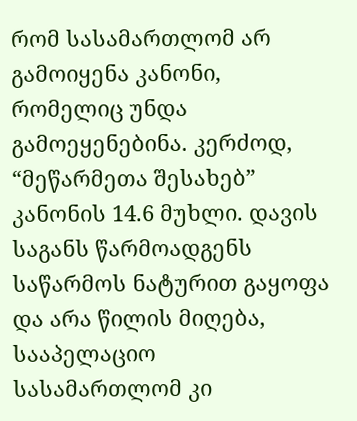რომ სასამართლომ არ გამოიყენა კანონი, რომელიც უნდა გამოეყენებინა. კერძოდ, “მეწარმეთა შესახებ” კანონის 14.6 მუხლი. დავის საგანს წარმოადგენს საწარმოს ნატურით გაყოფა და არა წილის მიღება, სააპელაციო სასამართლომ კი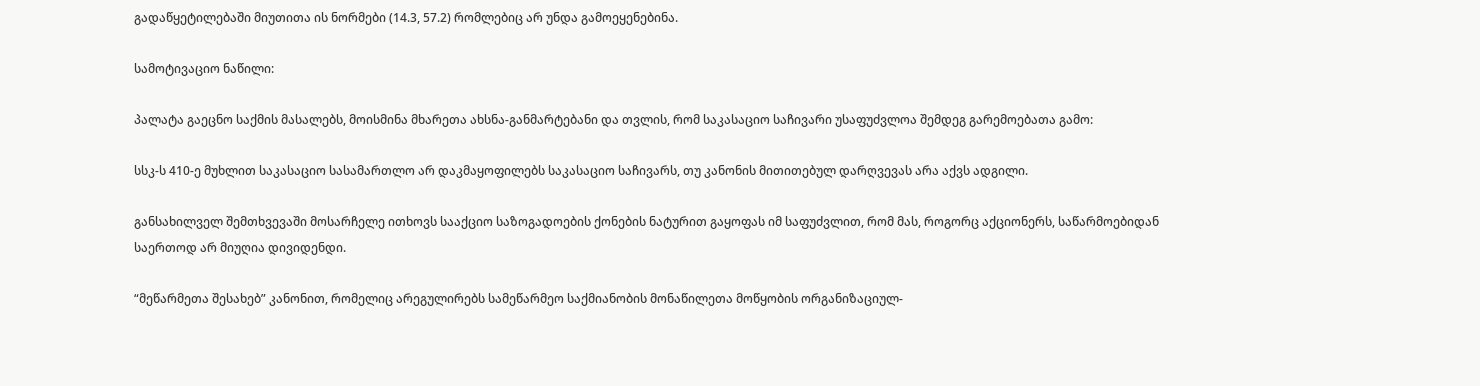გადაწყეტილებაში მიუთითა ის ნორმები (14.3, 57.2) რომლებიც არ უნდა გამოეყენებინა.

სამოტივაციო ნაწილი:

პალატა გაეცნო საქმის მასალებს, მოისმინა მხარეთა ახსნა-განმარტებანი და თვლის, რომ საკასაციო საჩივარი უსაფუძვლოა შემდეგ გარემოებათა გამო:

სსკ-ს 410-ე მუხლით საკასაციო სასამართლო არ დაკმაყოფილებს საკასაციო საჩივარს, თუ კანონის მითითებულ დარღვევას არა აქვს ადგილი.

განსახილველ შემთხვევაში მოსარჩელე ითხოვს სააქციო საზოგადოების ქონების ნატურით გაყოფას იმ საფუძვლით, რომ მას, როგორც აქციონერს, საწარმოებიდან საერთოდ არ მიუღია დივიდენდი.

“მეწარმეთა შესახებ” კანონით, რომელიც არეგულირებს სამეწარმეო საქმიანობის მონაწილეთა მოწყობის ორგანიზაციულ-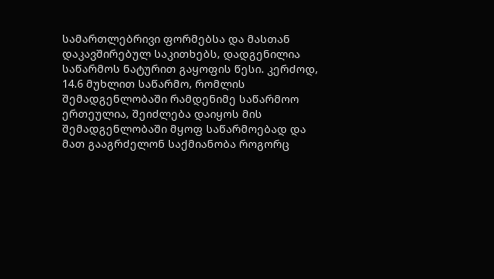სამართლებრივი ფორმებსა და მასთან დაკავშირებულ საკითხებს, დადგენილია საწარმოს ნატურით გაყოფის წესი. კერძოდ, 14.6 მუხლით საწარმო, რომლის შემადგენლობაში რამდენიმე საწარმოო ერთეულია, შეიძლება დაიყოს მის შემადგენლობაში მყოფ საწარმოებად და მათ გააგრძელონ საქმიანობა როგორც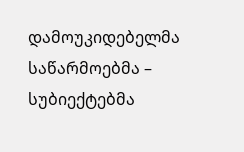დამოუკიდებელმა საწარმოებმა – სუბიექტებმა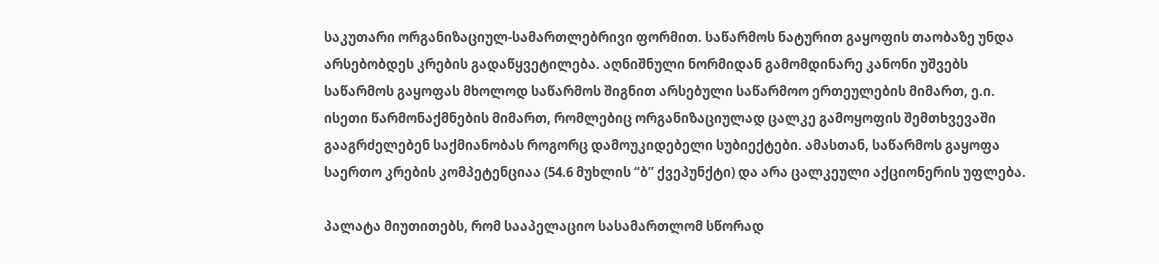საკუთარი ორგანიზაციულ-სამართლებრივი ფორმით. საწარმოს ნატურით გაყოფის თაობაზე უნდა არსებობდეს კრების გადაწყვეტილება. აღნიშნული ნორმიდან გამომდინარე კანონი უშვებს საწარმოს გაყოფას მხოლოდ საწარმოს შიგნით არსებული საწარმოო ერთეულების მიმართ, ე.ი. ისეთი წარმონაქმნების მიმართ, რომლებიც ორგანიზაციულად ცალკე გამოყოფის შემთხვევაში გააგრძელებენ საქმიანობას როგორც დამოუკიდებელი სუბიექტები. ამასთან, საწარმოს გაყოფა საერთო კრების კომპეტენციაა (54.6 მუხლის “ბ” ქვეპუნქტი) და არა ცალკეული აქციონერის უფლება.

პალატა მიუთითებს, რომ სააპელაციო სასამართლომ სწორად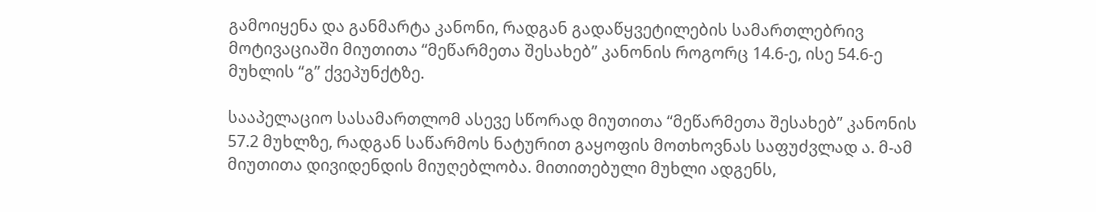გამოიყენა და განმარტა კანონი, რადგან გადაწყვეტილების სამართლებრივ მოტივაციაში მიუთითა “მეწარმეთა შესახებ” კანონის როგორც 14.6-ე, ისე 54.6-ე მუხლის “გ” ქვეპუნქტზე.

სააპელაციო სასამართლომ ასევე სწორად მიუთითა “მეწარმეთა შესახებ” კანონის 57.2 მუხლზე, რადგან საწარმოს ნატურით გაყოფის მოთხოვნას საფუძვლად ა. მ-ამ მიუთითა დივიდენდის მიუღებლობა. მითითებული მუხლი ადგენს,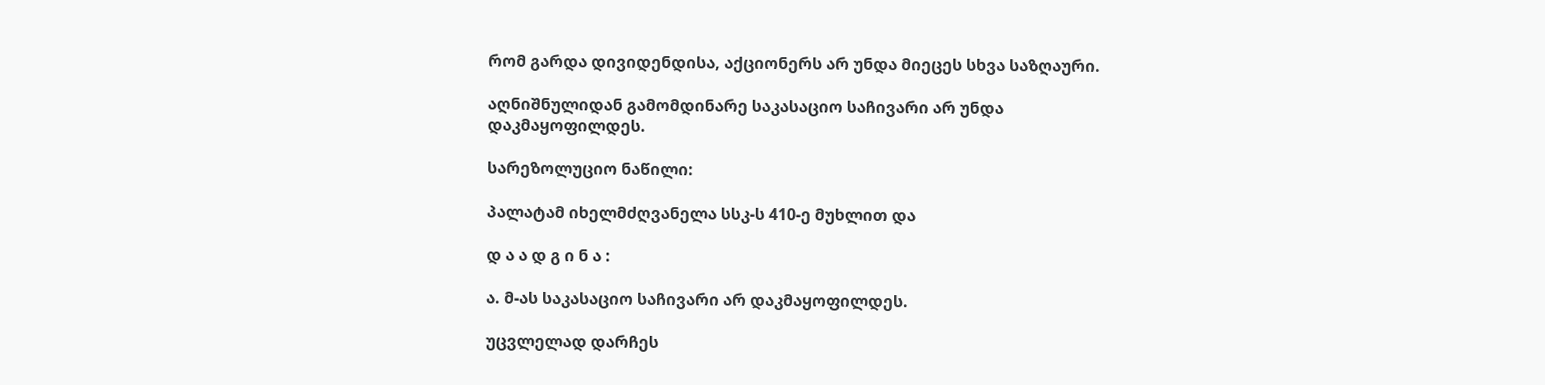რომ გარდა დივიდენდისა, აქციონერს არ უნდა მიეცეს სხვა საზღაური.

აღნიშნულიდან გამომდინარე საკასაციო საჩივარი არ უნდა დაკმაყოფილდეს.

სარეზოლუციო ნაწილი:

პალატამ იხელმძღვანელა სსკ-ს 410-ე მუხლით და

დ ა ა დ გ ი ნ ა :

ა. მ-ას საკასაციო საჩივარი არ დაკმაყოფილდეს.

უცვლელად დარჩეს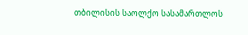თბილისის საოლქო სასამართლოს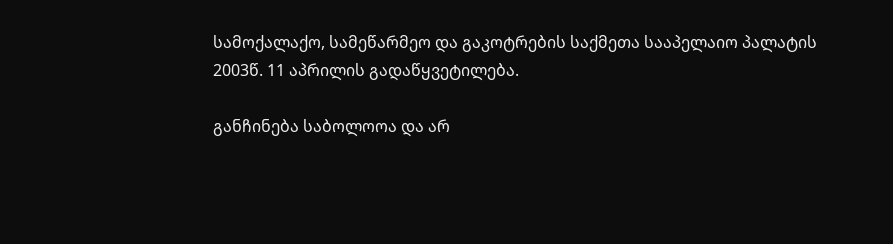სამოქალაქო, სამეწარმეო და გაკოტრების საქმეთა სააპელაიო პალატის 2003წ. 11 აპრილის გადაწყვეტილება.

განჩინება საბოლოოა და არ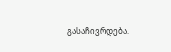გასაჩივრდება.